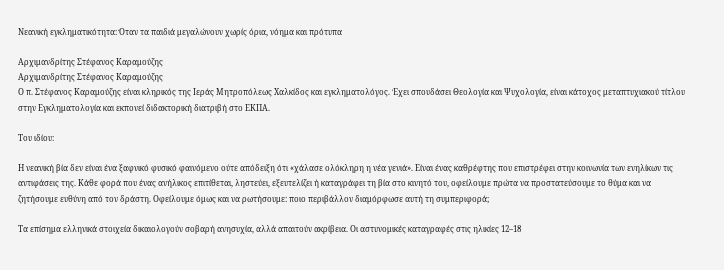Νεανική εγκληματικότητα: Όταν τα παιδιά μεγαλώνουν χωρίς όρια, νόημα και πρότυπα

Αρχιμανδρίτης Στέφανος Καραμούζης
Αρχιμανδρίτης Στέφανος Καραμούζης
Ο π. Στέφανος Καραμούζης είναι κληρικός της Ιεράς Μητροπόλεως Χαλκίδος και εγκληματολόγος. Έχει σπουδάσει Θεολογία και Ψυχολογία, είναι κάτοχος μεταπτυχιακού τίτλου στην Εγκληματολογία και εκπονεί διδακτορική διατριβή στο ΕΚΠΑ.

Του ιδίου:

Η νεανική βία δεν είναι ένα ξαφνικό φυσικό φαινόμενο ούτε απόδειξη ότι «χάλασε ολόκληρη η νέα γενιά». Είναι ένας καθρέφτης που επιστρέφει στην κοινωνία των ενηλίκων τις αντιφάσεις της. Κάθε φορά που ένας ανήλικος επιτίθεται, ληστεύει, εξευτελίζει ή καταγράφει τη βία στο κινητό του, οφείλουμε πρώτα να προστατεύσουμε το θύμα και να ζητήσουμε ευθύνη από τον δράστη. Οφείλουμε όμως και να ρωτήσουμε: ποιο περιβάλλον διαμόρφωσε αυτή τη συμπεριφορά;

Τα επίσημα ελληνικά στοιχεία δικαιολογούν σοβαρή ανησυχία, αλλά απαιτούν ακρίβεια. Οι αστυνομικές καταγραφές στις ηλικίες 12–18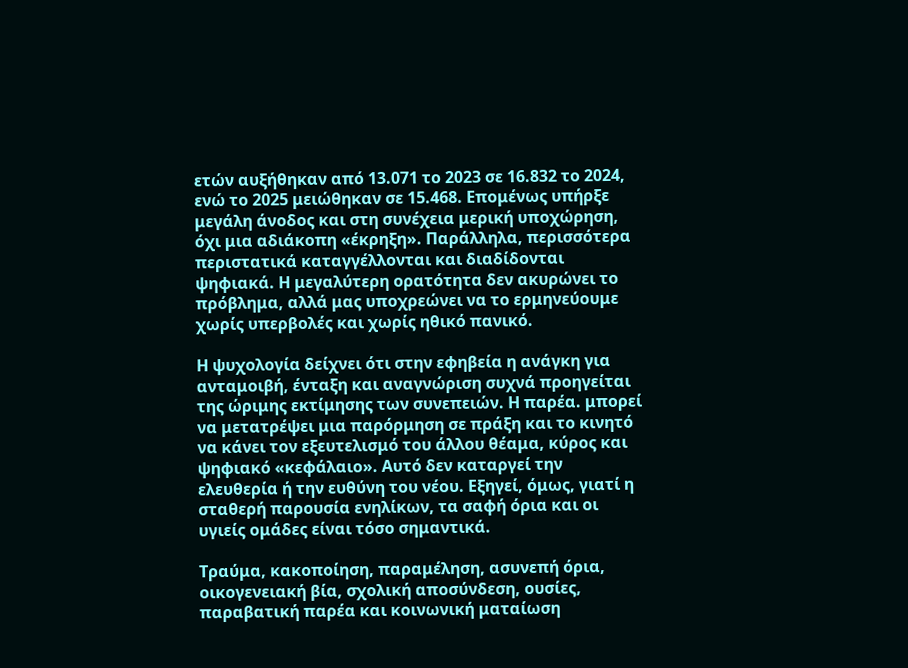ετών αυξήθηκαν από 13.071 το 2023 σε 16.832 το 2024, ενώ το 2025 μειώθηκαν σε 15.468. Επομένως υπήρξε μεγάλη άνοδος και στη συνέχεια μερική υποχώρηση, όχι μια αδιάκοπη «έκρηξη». Παράλληλα, περισσότερα περιστατικά καταγγέλλονται και διαδίδονται ψηφιακά. Η μεγαλύτερη ορατότητα δεν ακυρώνει το πρόβλημα, αλλά μας υποχρεώνει να το ερμηνεύουμε χωρίς υπερβολές και χωρίς ηθικό πανικό.

Η ψυχολογία δείχνει ότι στην εφηβεία η ανάγκη για ανταμοιβή, ένταξη και αναγνώριση συχνά προηγείται της ώριμης εκτίμησης των συνεπειών. Η παρέα. μπορεί να μετατρέψει μια παρόρμηση σε πράξη και το κινητό να κάνει τον εξευτελισμό του άλλου θέαμα, κύρος και ψηφιακό «κεφάλαιο». Αυτό δεν καταργεί την ελευθερία ή την ευθύνη του νέου. Εξηγεί, όμως, γιατί η σταθερή παρουσία ενηλίκων, τα σαφή όρια και οι υγιείς ομάδες είναι τόσο σημαντικά.

Τραύμα, κακοποίηση, παραμέληση, ασυνεπή όρια, οικογενειακή βία, σχολική αποσύνδεση, ουσίες, παραβατική παρέα και κοινωνική ματαίωση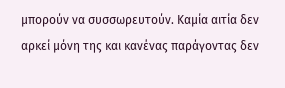μπορούν να συσσωρευτούν. Καμία αιτία δεν αρκεί μόνη της και κανένας παράγοντας δεν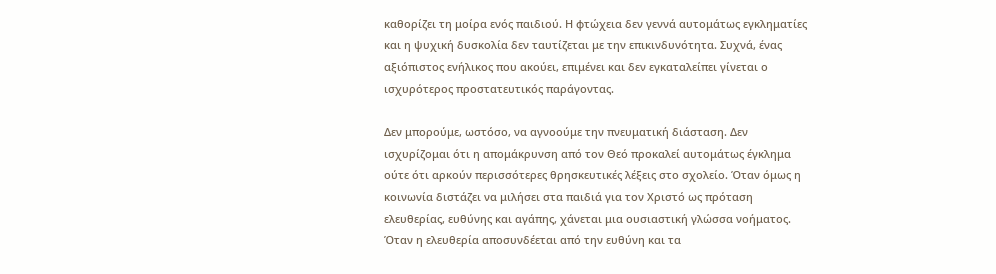καθορίζει τη μοίρα ενός παιδιού. Η φτώχεια δεν γεννά αυτομάτως εγκληματίες και η ψυχική δυσκολία δεν ταυτίζεται με την επικινδυνότητα. Συχνά, ένας αξιόπιστος ενήλικος που ακούει, επιμένει και δεν εγκαταλείπει γίνεται ο ισχυρότερος προστατευτικός παράγοντας.

Δεν μπορούμε, ωστόσο, να αγνοούμε την πνευματική διάσταση. Δεν ισχυρίζομαι ότι η απομάκρυνση από τον Θεό προκαλεί αυτομάτως έγκλημα ούτε ότι αρκούν περισσότερες θρησκευτικές λέξεις στο σχολείο. Όταν όμως η κοινωνία διστάζει να μιλήσει στα παιδιά για τον Χριστό ως πρόταση ελευθερίας, ευθύνης και αγάπης, χάνεται μια ουσιαστική γλώσσα νοήματος. Όταν η ελευθερία αποσυνδέεται από την ευθύνη και τα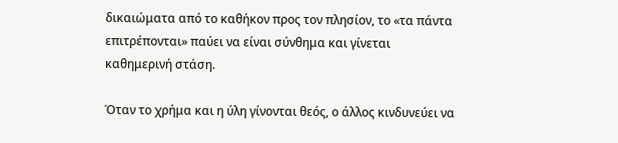δικαιώματα από το καθήκον προς τον πλησίον, το «τα πάντα επιτρέπονται» παύει να είναι σύνθημα και γίνεται καθημερινή στάση.

Όταν το χρήμα και η ύλη γίνονται θεός, ο άλλος κινδυνεύει να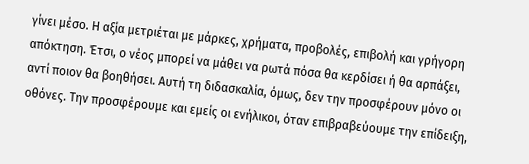γίνει μέσο. Η αξία μετριέται με μάρκες, χρήματα, προβολές, επιβολή και γρήγορη απόκτηση. Έτσι, ο νέος μπορεί να μάθει να ρωτά πόσα θα κερδίσει ή θα αρπάξει, αντί ποιον θα βοηθήσει. Αυτή τη διδασκαλία, όμως, δεν την προσφέρουν μόνο οι οθόνες. Την προσφέρουμε και εμείς οι ενήλικοι, όταν επιβραβεύουμε την επίδειξη,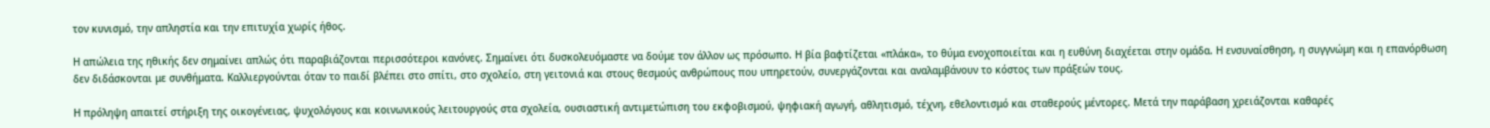τον κυνισμό, την απληστία και την επιτυχία χωρίς ήθος.

Η απώλεια της ηθικής δεν σημαίνει απλώς ότι παραβιάζονται περισσότεροι κανόνες. Σημαίνει ότι δυσκολευόμαστε να δούμε τον άλλον ως πρόσωπο. Η βία βαφτίζεται «πλάκα», το θύμα ενοχοποιείται και η ευθύνη διαχέεται στην ομάδα. Η ενσυναίσθηση, η συγγνώμη και η επανόρθωση δεν διδάσκονται με συνθήματα. Καλλιεργούνται όταν το παιδί βλέπει στο σπίτι, στο σχολείο, στη γειτονιά και στους θεσμούς ανθρώπους που υπηρετούν, συνεργάζονται και αναλαμβάνουν το κόστος των πράξεών τους.

Η πρόληψη απαιτεί στήριξη της οικογένειας, ψυχολόγους και κοινωνικούς λειτουργούς στα σχολεία, ουσιαστική αντιμετώπιση του εκφοβισμού, ψηφιακή αγωγή, αθλητισμό, τέχνη, εθελοντισμό και σταθερούς μέντορες. Μετά την παράβαση χρειάζονται καθαρές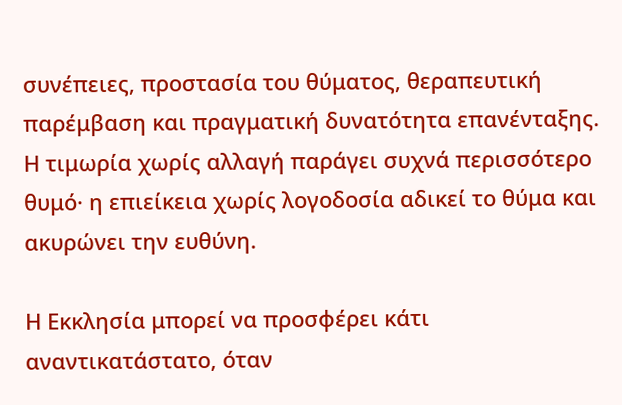συνέπειες, προστασία του θύματος, θεραπευτική παρέμβαση και πραγματική δυνατότητα επανένταξης. Η τιμωρία χωρίς αλλαγή παράγει συχνά περισσότερο θυμό· η επιείκεια χωρίς λογοδοσία αδικεί το θύμα και ακυρώνει την ευθύνη.

Η Εκκλησία μπορεί να προσφέρει κάτι αναντικατάστατο, όταν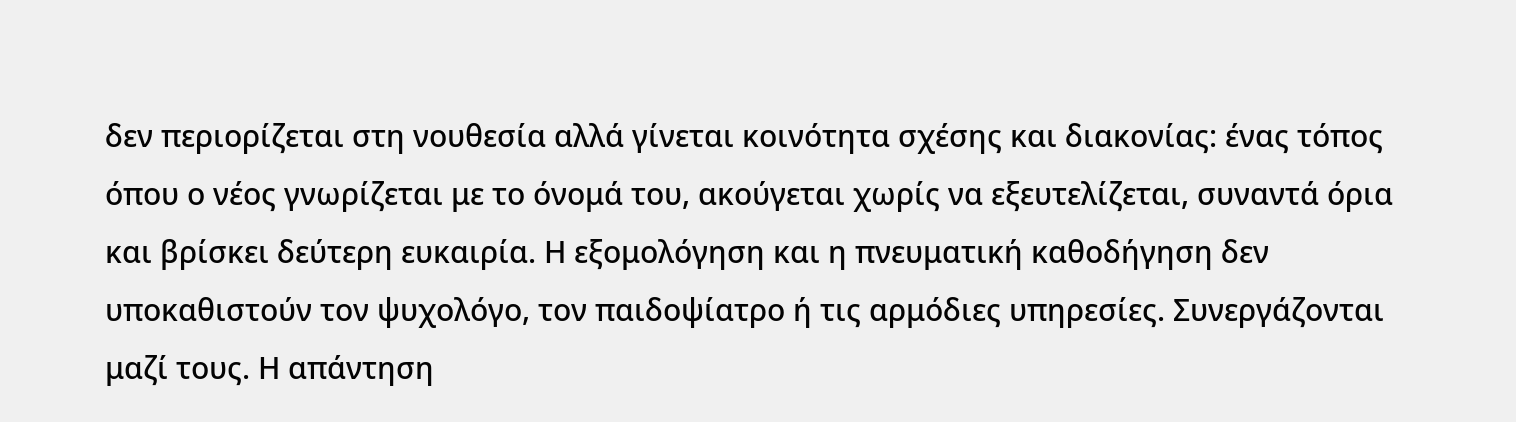δεν περιορίζεται στη νουθεσία αλλά γίνεται κοινότητα σχέσης και διακονίας: ένας τόπος όπου ο νέος γνωρίζεται με το όνομά του, ακούγεται χωρίς να εξευτελίζεται, συναντά όρια και βρίσκει δεύτερη ευκαιρία. Η εξομολόγηση και η πνευματική καθοδήγηση δεν υποκαθιστούν τον ψυχολόγο, τον παιδοψίατρο ή τις αρμόδιες υπηρεσίες. Συνεργάζονται μαζί τους. Η απάντηση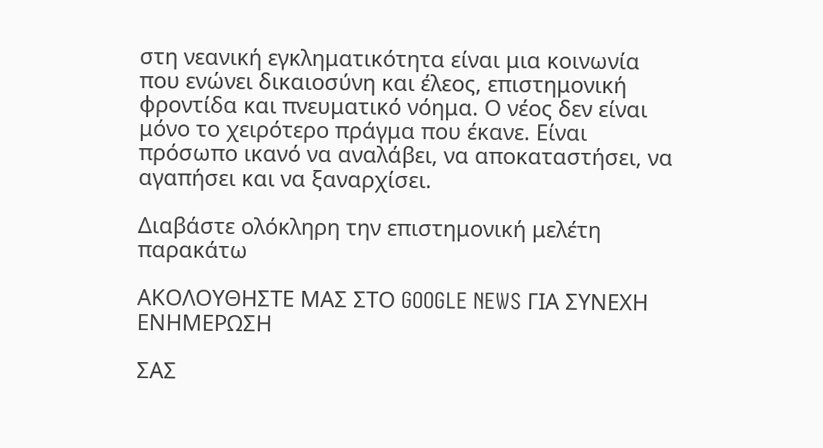στη νεανική εγκληματικότητα είναι μια κοινωνία που ενώνει δικαιοσύνη και έλεος, επιστημονική φροντίδα και πνευματικό νόημα. Ο νέος δεν είναι μόνο το χειρότερο πράγμα που έκανε. Είναι πρόσωπο ικανό να αναλάβει, να αποκαταστήσει, να αγαπήσει και να ξαναρχίσει.

Διαβάστε ολόκληρη την επιστημονική μελέτη παρακάτω

ΑΚΟΛΟΥΘΗΣΤΕ ΜΑΣ ΣΤΟ GOOGLE NEWS ΓΙΑ ΣΥΝΕΧΗ ΕΝΗΜΕΡΩΣΗ

ΣΑΣ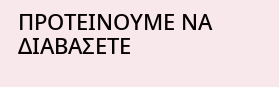ΠΡΟΤΕΙΝΟΥΜΕ ΝΑ ΔΙΑΒΑΣΕΤΕ